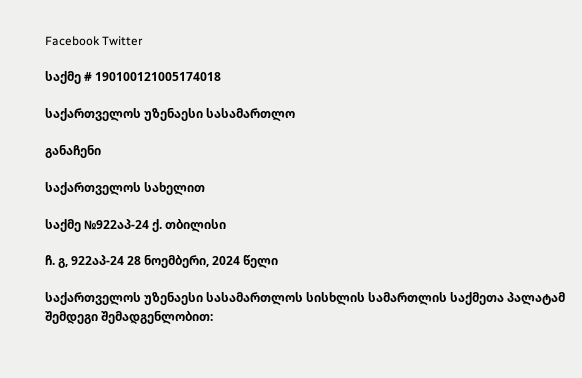Facebook Twitter

საქმე # 190100121005174018

საქართველოს უზენაესი სასამართლო

განაჩენი

საქართველოს სახელით

საქმე №922აპ-24 ქ. თბილისი

ჩ. გ, 922აპ-24 28 ნოემბერი, 2024 წელი

საქართველოს უზენაესი სასამართლოს სისხლის სამართლის საქმეთა პალატამ შემდეგი შემადგენლობით: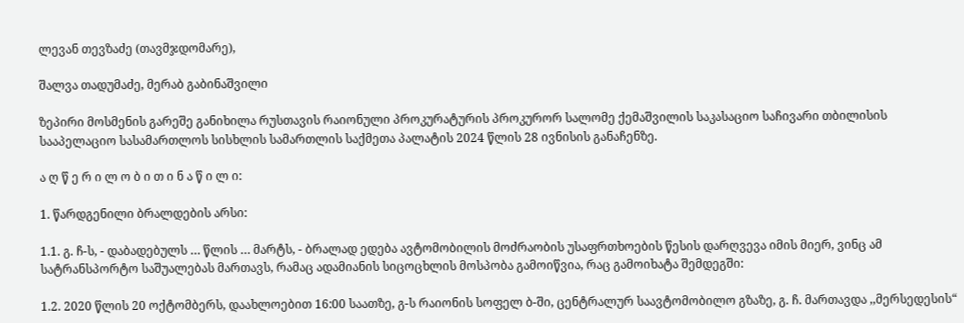ლევან თევზაძე (თავმჯდომარე),

შალვა თადუმაძე, მერაბ გაბინაშვილი

ზეპირი მოსმენის გარეშე განიხილა რუსთავის რაიონული პროკურატურის პროკურორ სალომე ქემაშვილის საკასაციო საჩივარი თბილისის სააპელაციო სასამართლოს სისხლის სამართლის საქმეთა პალატის 2024 წლის 28 ივნისის განაჩენზე.

ა ღ წ ე რ ი ლ ო ბ ი თ ი ნ ა წ ი ლ ი:

1. წარდგენილი ბრალდების არსი:

1.1. გ. ჩ-ს, - დაბადებულს … წლის … მარტს, - ბრალად ედება ავტომობილის მოძრაობის უსაფრთხოების წესის დარღვევა იმის მიერ, ვინც ამ სატრანსპორტო საშუალებას მართავს, რამაც ადამიანის სიცოცხლის მოსპობა გამოიწვია, რაც გამოიხატა შემდეგში:

1.2. 2020 წლის 20 ოქტომბერს, დაახლოებით 16:00 საათზე, გ-ს რაიონის სოფელ ბ-ში, ცენტრალურ საავტომობილო გზაზე, გ. ჩ. მართავდა ,,მერსედესის“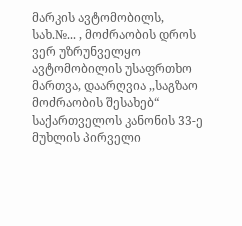მარკის ავტომობილს, სახ.№... , მოძრაობის დროს ვერ უზრუნველყო ავტომობილის უსაფრთხო მართვა, დაარღვია ,,საგზაო მოძრაობის შესახებ“ საქართველოს კანონის 33-ე მუხლის პირველი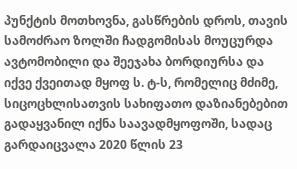პუნქტის მოთხოვნა, გასწრების დროს, თავის სამოძრაო ზოლში ჩადგომისას მოუცურდა ავტომობილი და შეეჯახა ბორდიურსა და იქვე ქვეითად მყოფ ს. ტ-ს, რომელიც მძიმე, სიცოცხლისათვის სახიფათო დაზიანებებით გადაყვანილ იქნა საავადმყოფოში, სადაც გარდაიცვალა 2020 წლის 23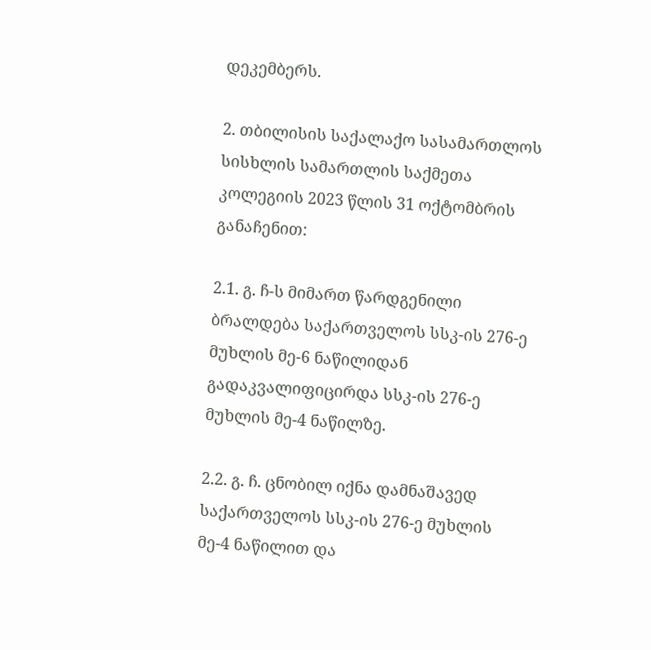დეკემბერს.

2. თბილისის საქალაქო სასამართლოს სისხლის სამართლის საქმეთა კოლეგიის 2023 წლის 31 ოქტომბრის განაჩენით:

2.1. გ. ჩ-ს მიმართ წარდგენილი ბრალდება საქართველოს სსკ-ის 276-ე მუხლის მე-6 ნაწილიდან გადაკვალიფიცირდა სსკ-ის 276-ე მუხლის მე-4 ნაწილზე.

2.2. გ. ჩ. ცნობილ იქნა დამნაშავედ საქართველოს სსკ-ის 276-ე მუხლის მე-4 ნაწილით და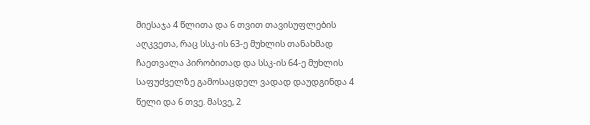მიესაჯა 4 წლითა და 6 თვით თავისუფლების აღკვეთა, რაც სსკ-ის 63-ე მუხლის თანახმად ჩაეთვალა პირობითად და სსკ-ის 64-ე მუხლის საფუძველზე გამოსაცდელ ვადად დაუდგინდა 4 წელი და 6 თვე. მასვე, 2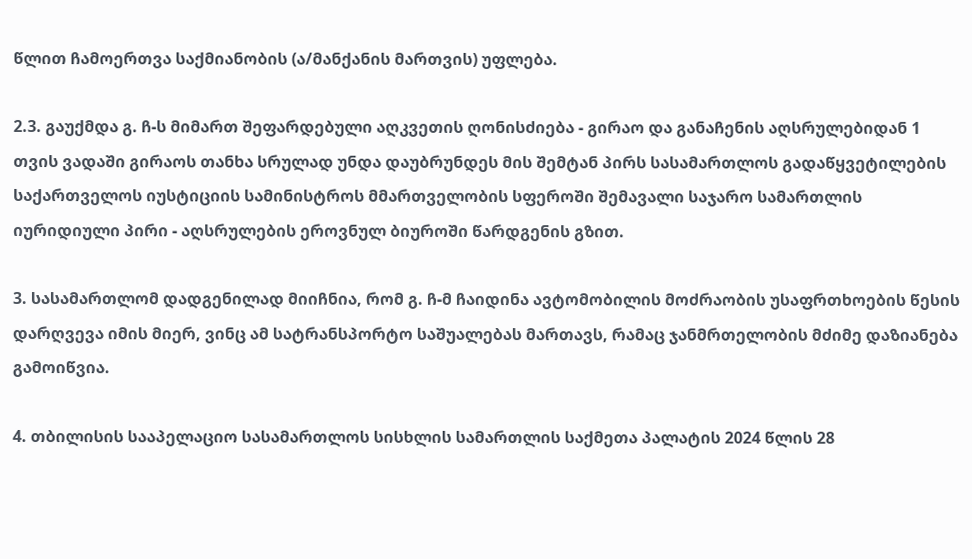წლით ჩამოერთვა საქმიანობის (ა/მანქანის მართვის) უფლება.

2.3. გაუქმდა გ. ჩ-ს მიმართ შეფარდებული აღკვეთის ღონისძიება - გირაო და განაჩენის აღსრულებიდან 1 თვის ვადაში გირაოს თანხა სრულად უნდა დაუბრუნდეს მის შემტან პირს სასამართლოს გადაწყვეტილების საქართველოს იუსტიციის სამინისტროს მმართველობის სფეროში შემავალი საჯარო სამართლის იურიდიული პირი - აღსრულების ეროვნულ ბიუროში წარდგენის გზით.

3. სასამართლომ დადგენილად მიიჩნია, რომ გ. ჩ-მ ჩაიდინა ავტომობილის მოძრაობის უსაფრთხოების წესის დარღვევა იმის მიერ, ვინც ამ სატრანსპორტო საშუალებას მართავს, რამაც ჯანმრთელობის მძიმე დაზიანება გამოიწვია.

4. თბილისის სააპელაციო სასამართლოს სისხლის სამართლის საქმეთა პალატის 2024 წლის 28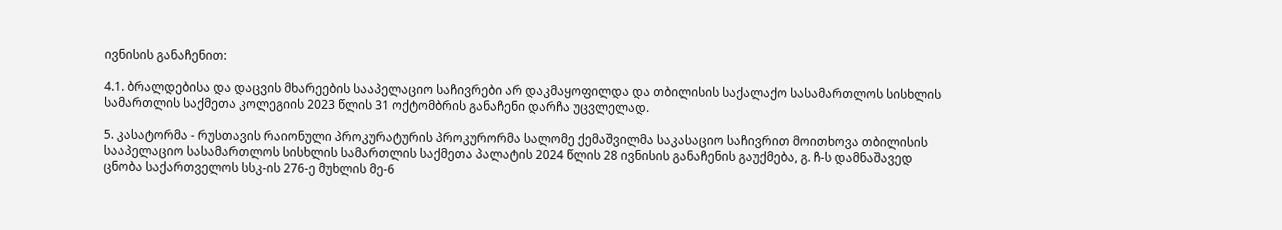ივნისის განაჩენით:

4.1. ბრალდებისა და დაცვის მხარეების სააპელაციო საჩივრები არ დაკმაყოფილდა და თბილისის საქალაქო სასამართლოს სისხლის სამართლის საქმეთა კოლეგიის 2023 წლის 31 ოქტომბრის განაჩენი დარჩა უცვლელად.

5. კასატორმა - რუსთავის რაიონული პროკურატურის პროკურორმა სალომე ქემაშვილმა საკასაციო საჩივრით მოითხოვა თბილისის სააპელაციო სასამართლოს სისხლის სამართლის საქმეთა პალატის 2024 წლის 28 ივნისის განაჩენის გაუქმება, გ. ჩ-ს დამნაშავედ ცნობა საქართველოს სსკ-ის 276-ე მუხლის მე-6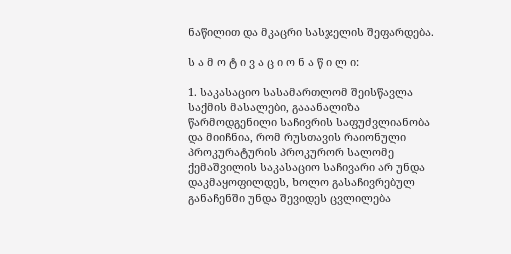ნაწილით და მკაცრი სასჯელის შეფარდება.

ს ა მ ო ტ ი ვ ა ც ი ო ნ ა წ ი ლ ი:

1. საკასაციო სასამართლომ შეისწავლა საქმის მასალები, გააანალიზა წარმოდგენილი საჩივრის საფუძვლიანობა და მიიჩნია, რომ რუსთავის რაიონული პროკურატურის პროკურორ სალომე ქემაშვილის საკასაციო საჩივარი არ უნდა დაკმაყოფილდეს, ხოლო გასაჩივრებულ განაჩენში უნდა შევიდეს ცვლილება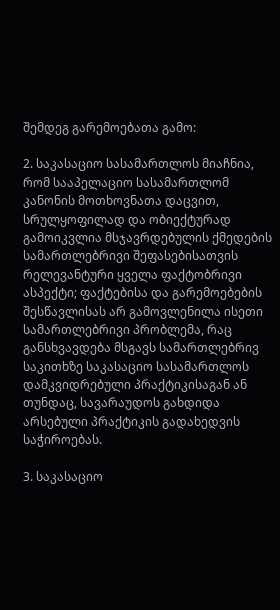შემდეგ გარემოებათა გამო:

2. საკასაციო სასამართლოს მიაჩნია, რომ სააპელაციო სასამართლომ კანონის მოთხოვნათა დაცვით, სრულყოფილად და ობიექტურად გამოიკვლია მსჯავრდებულის ქმედების სამართლებრივი შეფასებისათვის რელევანტური ყველა ფაქტობრივი ასპექტი; ფაქტებისა და გარემოებების შესწავლისას არ გამოვლენილა ისეთი სამართლებრივი პრობლემა, რაც განსხვავდება მსგავს სამართლებრივ საკითხზე საკასაციო სასამართლოს დამკვიდრებული პრაქტიკისაგან ან თუნდაც, სავარაუდოს გახდიდა არსებული პრაქტიკის გადახედვის საჭიროებას.

3. საკასაციო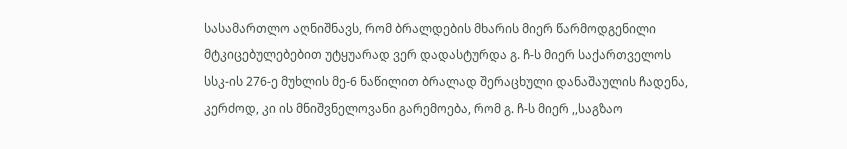სასამართლო აღნიშნავს, რომ ბრალდების მხარის მიერ წარმოდგენილი მტკიცებულებებით უტყუარად ვერ დადასტურდა გ. ჩ-ს მიერ საქართველოს სსკ-ის 276-ე მუხლის მე-6 ნაწილით ბრალად შერაცხული დანაშაულის ჩადენა, კერძოდ, კი ის მნიშვნელოვანი გარემოება, რომ გ. ჩ-ს მიერ ,,საგზაო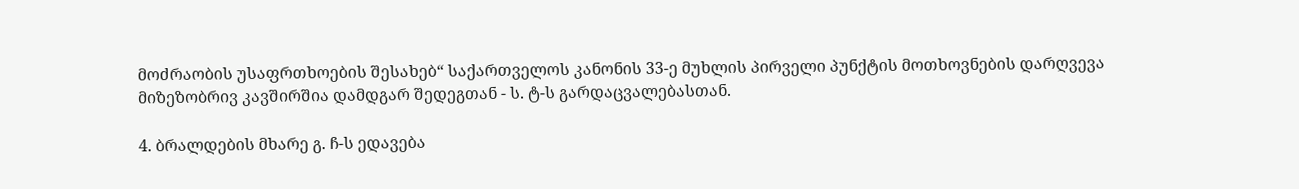მოძრაობის უსაფრთხოების შესახებ“ საქართველოს კანონის 33-ე მუხლის პირველი პუნქტის მოთხოვნების დარღვევა მიზეზობრივ კავშირშია დამდგარ შედეგთან - ს. ტ-ს გარდაცვალებასთან.

4. ბრალდების მხარე გ. ჩ-ს ედავება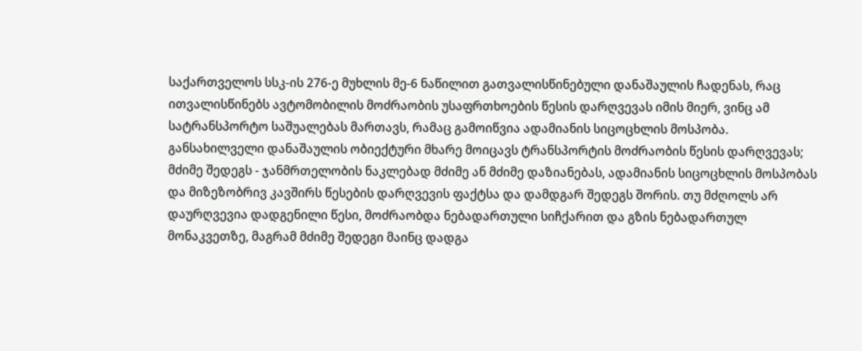საქართველოს სსკ-ის 276-ე მუხლის მე-6 ნაწილით გათვალისწინებული დანაშაულის ჩადენას, რაც ითვალისწინებს ავტომობილის მოძრაობის უსაფრთხოების წესის დარღვევას იმის მიერ, ვინც ამ სატრანსპორტო საშუალებას მართავს, რამაც გამოიწვია ადამიანის სიცოცხლის მოსპობა. განსახილველი დანაშაულის ობიექტური მხარე მოიცავს ტრანსპორტის მოძრაობის წესის დარღვევას; მძიმე შედეგს - ჯანმრთელობის ნაკლებად მძიმე ან მძიმე დაზიანებას, ადამიანის სიცოცხლის მოსპობას და მიზეზობრივ კავშირს წესების დარღვევის ფაქტსა და დამდგარ შედეგს შორის. თუ მძღოლს არ დაურღვევია დადგენილი წესი, მოძრაობდა ნებადართული სიჩქარით და გზის ნებადართულ მონაკვეთზე, მაგრამ მძიმე შედეგი მაინც დადგა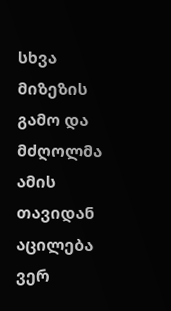სხვა მიზეზის გამო და მძღოლმა ამის თავიდან აცილება ვერ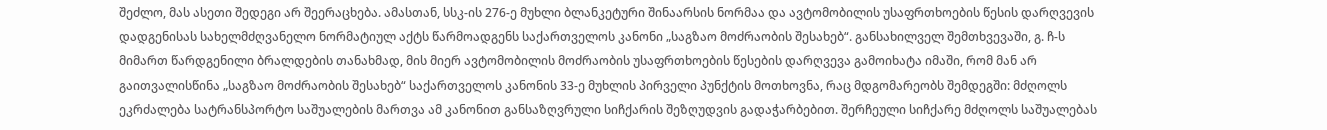შეძლო, მას ასეთი შედეგი არ შეერაცხება. ამასთან, სსკ-ის 276-ე მუხლი ბლანკეტური შინაარსის ნორმაა და ავტომობილის უსაფრთხოების წესის დარღვევის დადგენისას სახელმძღვანელო ნორმატიულ აქტს წარმოადგენს საქართველოს კანონი „საგზაო მოძრაობის შესახებ“. განსახილველ შემთხვევაში, გ. ჩ-ს მიმართ წარდგენილი ბრალდების თანახმად, მის მიერ ავტომობილის მოძრაობის უსაფრთხოების წესების დარღვევა გამოიხატა იმაში, რომ მან არ გაითვალისწინა „საგზაო მოძრაობის შესახებ“ საქართველოს კანონის 33-ე მუხლის პირველი პუნქტის მოთხოვნა, რაც მდგომარეობს შემდეგში: მძღოლს ეკრძალება სატრანსპორტო საშუალების მართვა ამ კანონით განსაზღვრული სიჩქარის შეზღუდვის გადაჭარბებით. შერჩეული სიჩქარე მძღოლს საშუალებას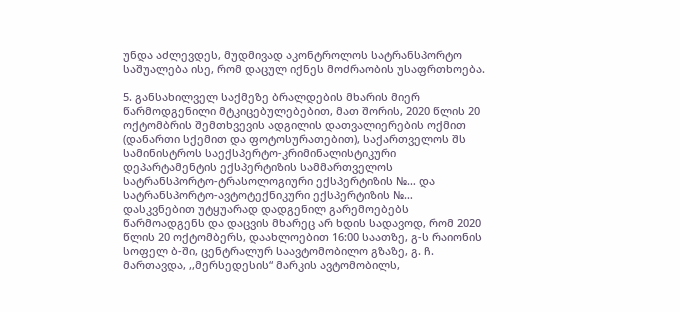უნდა აძლევდეს, მუდმივად აკონტროლოს სატრანსპორტო საშუალება ისე, რომ დაცულ იქნეს მოძრაობის უსაფრთხოება.

5. განსახილველ საქმეზე ბრალდების მხარის მიერ წარმოდგენილი მტკიცებულებებით, მათ შორის, 2020 წლის 20 ოქტომბრის შემთხვევის ადგილის დათვალიერების ოქმით (დანართი სქემით და ფოტოსურათებით), საქართველოს შს სამინისტროს საექსპერტო-კრიმინალისტიკური დეპარტამენტის ექსპერტიზის სამმართველოს სატრანსპორტო-ტრასოლოგიური ექსპერტიზის №… და სატრანსპორტო-ავტოტექნიკური ექსპერტიზის №… დასკვნებით უტყუარად დადგენილ გარემოებებს წარმოადგენს და დაცვის მხარეც არ ხდის სადავოდ, რომ 2020 წლის 20 ოქტომბერს, დაახლოებით 16:00 საათზე, გ-ს რაიონის სოფელ ბ-ში, ცენტრალურ საავტომობილო გზაზე, გ. ჩ. მართავდა, ,,მერსედესის“ მარკის ავტომობილს,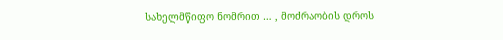სახელმწიფო ნომრით … , მოძრაობის დროს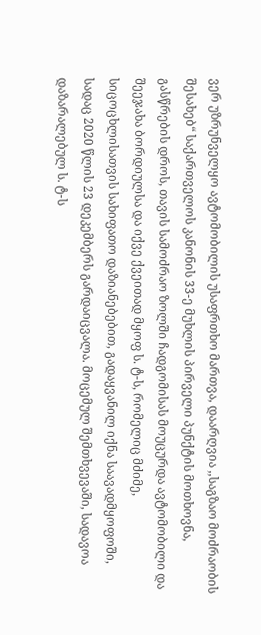ვერ უზრუნველყო ავტომობილის უსაფრთხო მართვა, დაარღვია ,,საგზაო მოძრაობის შესახებ“ საქართველოს კანონის 33-ე მუხლის პირველი პუნქტის მოთხოვნა, გასწრების დროს, თავის სამოძრაო ზოლში ჩადგომისას მოუცურდა ავტომობილი და შეეჯახა ბორდიულსა და იქვე ქვეითად მყოფ ს. ტ-ს, რომელიც მძიმე, სიცოცხლისათვის სახიფათო დაზიანებებით, გადაყვანილ იქნა საავადმყოფოში, სადაც 2020 წლის 23 დეკემბერს გარდაიცვალა. მოცემულ შემთხვევაში, სადავოა დაზარალებულ ს. ტ-ს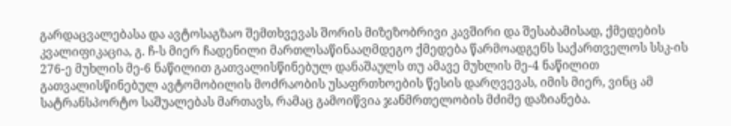გარდაცვალებასა და ავტოსაგზაო შემთხვევას შორის მიზეზობრივი კავშირი და შესაბამისად, ქმედების კვალიფიკაცია, გ. ჩ-ს მიერ ჩადენილი მართლსაწინააღმდეგო ქმედება წარმოადგენს საქართველოს სსკ-ის 276-ე მუხლის მე-6 ნაწილით გათვალისწინებულ დანაშაულს თუ ამავე მუხლის მე-4 ნაწილით გათვალისწინებულ ავტომობილის მოძრაობის უსაფრთხოების წესის დარღვევას, იმის მიერ, ვინც ამ სატრანსპორტო საშუალებას მართავს, რამაც გამოიწვია ჯანმრთელობის მძიმე დაზიანება.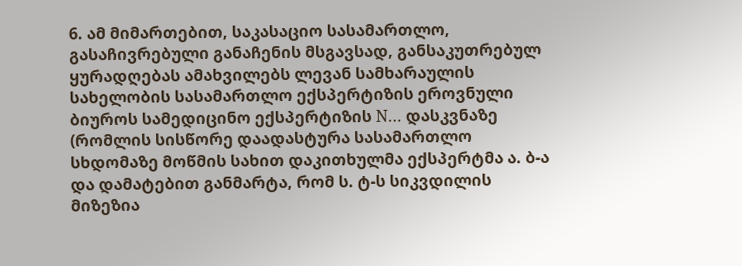6. ამ მიმართებით, საკასაციო სასამართლო, გასაჩივრებული განაჩენის მსგავსად, განსაკუთრებულ ყურადღებას ამახვილებს ლევან სამხარაულის სახელობის სასამართლო ექსპერტიზის ეროვნული ბიუროს სამედიცინო ექსპერტიზის N… დასკვნაზე (რომლის სისწორე დაადასტურა სასამართლო სხდომაზე მოწმის სახით დაკითხულმა ექსპერტმა ა. ბ-ა და დამატებით განმარტა, რომ ს. ტ-ს სიკვდილის მიზეზია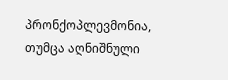პრონქოპლევმონია, თუმცა აღნიშნული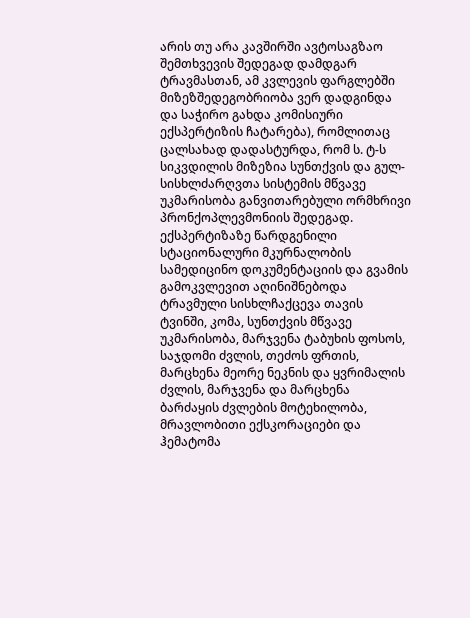არის თუ არა კავშირში ავტოსაგზაო შემთხვევის შედეგად დამდგარ ტრავმასთან, ამ კვლევის ფარგლებში მიზეზშედეგობრიობა ვერ დადგინდა და საჭირო გახდა კომისიური ექსპერტიზის ჩატარება), რომლითაც ცალსახად დადასტურდა, რომ ს. ტ-ს სიკვდილის მიზეზია სუნთქვის და გულ-სისხლძარღვთა სისტემის მწვავე უკმარისობა განვითარებული ორმხრივი პრონქოპლევმონიის შედეგად. ექსპერტიზაზე წარდგენილი სტაციონალური მკურნალობის სამედიცინო დოკუმენტაციის და გვამის გამოკვლევით აღინიშნებოდა ტრავმული სისხლჩაქცევა თავის ტვინში, კომა, სუნთქვის მწვავე უკმარისობა, მარჯვენა ტაბუხის ფოსოს, საჯდომი ძვლის, თეძოს ფრთის, მარცხენა მეორე ნეკნის და ყვრიმალის ძვლის, მარჯვენა და მარცხენა ბარძაყის ძვლების მოტეხილობა, მრავლობითი ექსკორაციები და ჰემატომა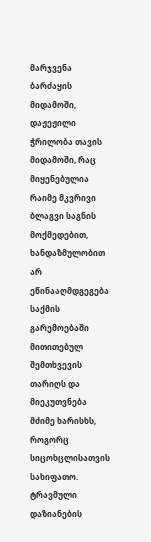მარჯვენა ბარძაყის მიდამოში, დაჟეჟილი ჭრილობა თავის მიდამოში, რაც მიყენებულია რაიმე მკვრივი ბლაგვი საგნის მოქმედებით, ხანდაზმულობით არ ეწინააღმდგეგება საქმის გარემოებაში მითითებულ შემთხვევის თარიღს და მიეკუთვნება მძიმე ხარისხს, როგორც სიცოხცლისათვის სახიფათო. ტრავმული დაზიანების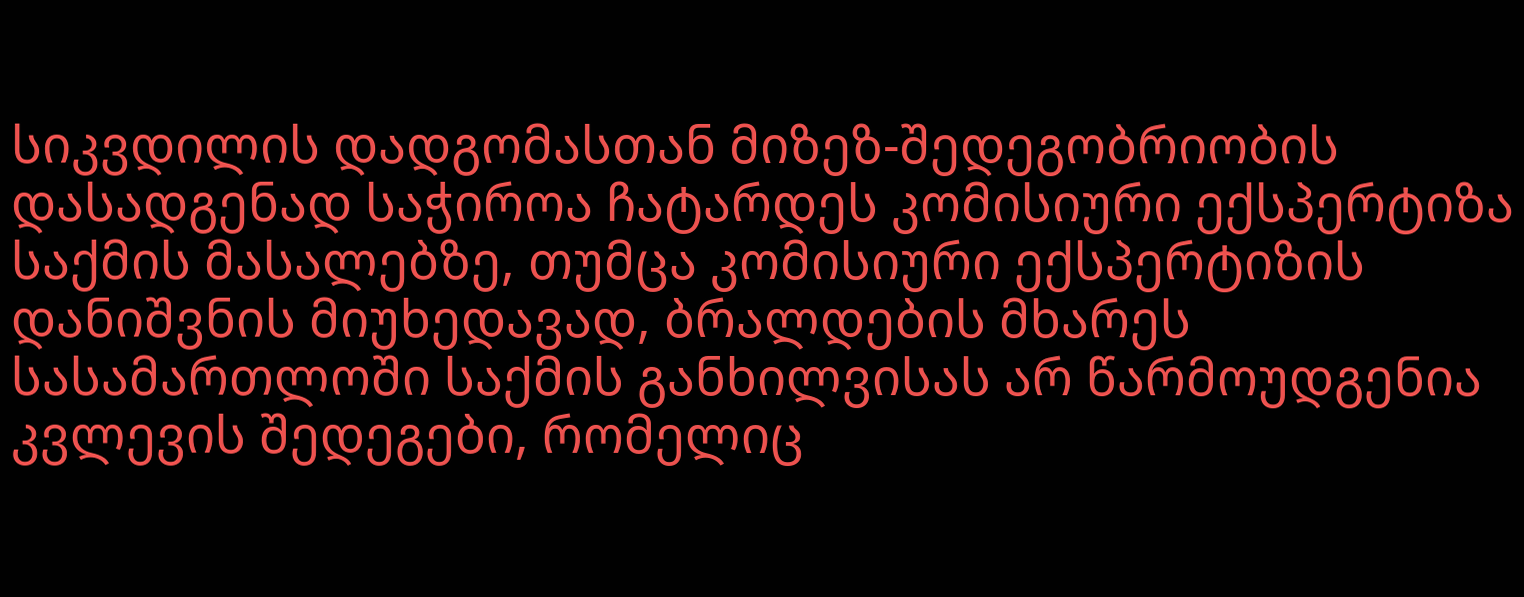სიკვდილის დადგომასთან მიზეზ-შედეგობრიობის დასადგენად საჭიროა ჩატარდეს კომისიური ექსპერტიზა საქმის მასალებზე, თუმცა კომისიური ექსპერტიზის დანიშვნის მიუხედავად, ბრალდების მხარეს სასამართლოში საქმის განხილვისას არ წარმოუდგენია კვლევის შედეგები, რომელიც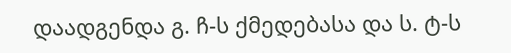დაადგენდა გ. ჩ-ს ქმედებასა და ს. ტ-ს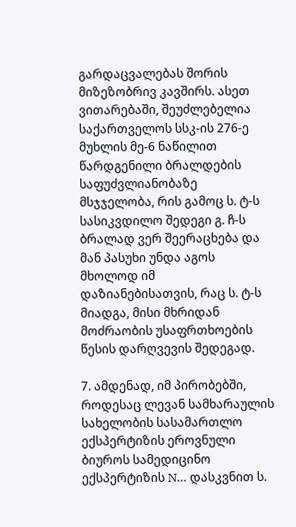გარდაცვალებას შორის მიზეზობრივ კავშირს. ასეთ ვითარებაში, შეუძლებელია საქართველოს სსკ-ის 276-ე მუხლის მე-6 ნაწილით წარდგენილი ბრალდების საფუძვლიანობაზე მსჯჯელობა, რის გამოც ს. ტ-ს სასიკვდილო შედეგი გ. ჩ-ს ბრალად ვერ შეერაცხება და მან პასუხი უნდა აგოს მხოლოდ იმ დაზიანებისათვის, რაც ს. ტ-ს მიადგა, მისი მხრიდან მოძრაობის უსაფრთხოების წესის დარღვევის შედეგად.

7. ამდენად, იმ პირობებში, როდესაც ლევან სამხარაულის სახელობის სასამართლო ექსპერტიზის ეროვნული ბიუროს სამედიცინო ექსპერტიზის N… დასკვნით ს.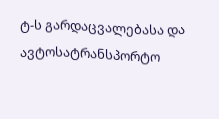ტ-ს გარდაცვალებასა და ავტოსატრანსპორტო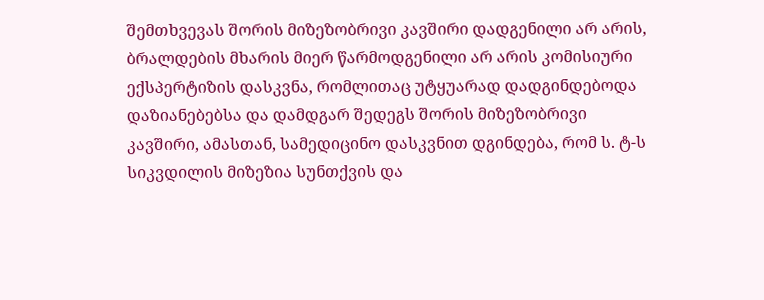შემთხვევას შორის მიზეზობრივი კავშირი დადგენილი არ არის, ბრალდების მხარის მიერ წარმოდგენილი არ არის კომისიური ექსპერტიზის დასკვნა, რომლითაც უტყუარად დადგინდებოდა დაზიანებებსა და დამდგარ შედეგს შორის მიზეზობრივი კავშირი, ამასთან, სამედიცინო დასკვნით დგინდება, რომ ს. ტ-ს სიკვდილის მიზეზია სუნთქვის და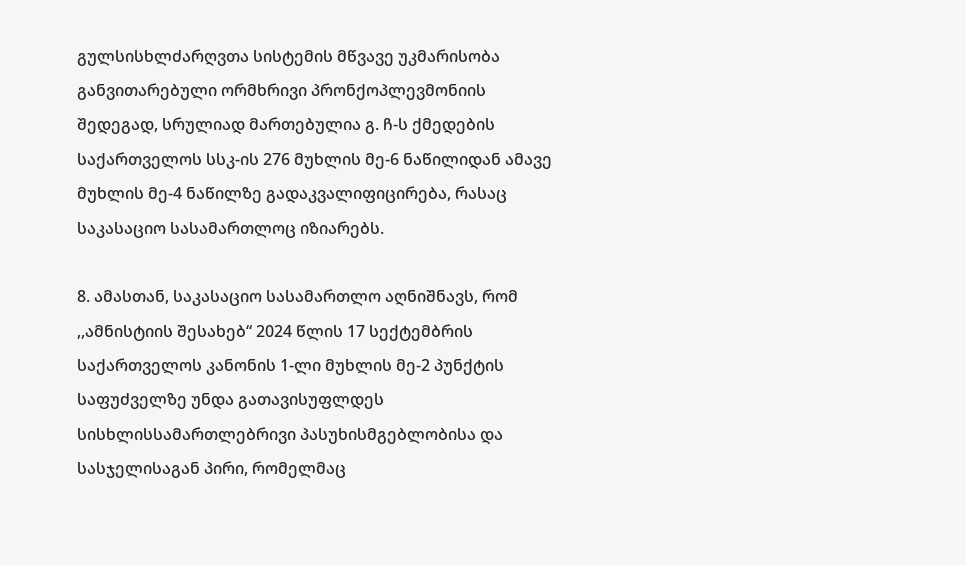გულსისხლძარღვთა სისტემის მწვავე უკმარისობა განვითარებული ორმხრივი პრონქოპლევმონიის შედეგად, სრულიად მართებულია გ. ჩ-ს ქმედების საქართველოს სსკ-ის 276 მუხლის მე-6 ნაწილიდან ამავე მუხლის მე-4 ნაწილზე გადაკვალიფიცირება, რასაც საკასაციო სასამართლოც იზიარებს.

8. ამასთან, საკასაციო სასამართლო აღნიშნავს, რომ ,,ამნისტიის შესახებ“ 2024 წლის 17 სექტემბრის საქართველოს კანონის 1-ლი მუხლის მე-2 პუნქტის საფუძველზე უნდა გათავისუფლდეს სისხლისსამართლებრივი პასუხისმგებლობისა და სასჯელისაგან პირი, რომელმაც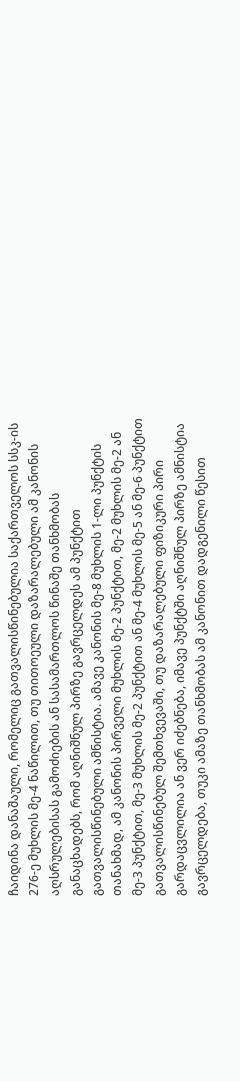ჩაიდინა დანაშაული, რომელიც გათვალისწინებულია საქართველოს სსკ-ის 276-ე მუხლის მე-4 ნაწილით, თუ თითოეული დაზარალებული ამ კანონის აღსრულებისას გამოძიების ან სასამართლოს წინაშე თანხმობას განაცხადებს, რომ აღნიშნულ პირზე გავრცელდეს ამ პუნქტით გათვალისწინებული ამნისტია. ამავე კანონის მე-8 მუხლის 1-ლი პუნქტის თანახმად, ამ კანონის პირველი მუხლის მე-2 პუნქტით, მე-2 მუხლის მე-2 ან მე-3 პუნქტით, მე-3 მუხლის მე-2 პუნქტით ან მე-4 მუხლის მე-5 ან მე-6 პუნქტით გათვალისწინებულ შემთხვევაში, თუ დაზარალებული ფიზიკური პირი გარდაცვლილია ან ვერ იძებნება, იმავე პუნქტში აღნიშნულ პირზე ამნისტია გავრცელდება, თუკი ამაზე თანხმობას ამ კანონით დადგენილი წესით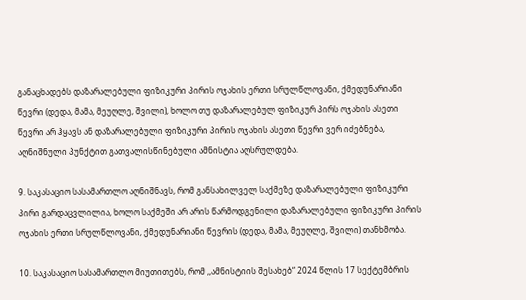განაცხადებს დაზარალებული ფიზიკური პირის ოჯახის ერთი სრულწლოვანი, ქმედუნარიანი წევრი (დედა, მამა, მეუღლე, შვილი), ხოლო თუ დაზარალებულ ფიზიკურ პირს ოჯახის ასეთი წევრი არ ჰყავს ან დაზარალებული ფიზიკური პირის ოჯახის ასეთი წევრი ვერ იძებნება, აღნიშნული პუნქტით გათვალისწინებული ამნისტია აღსრულდება.

9. საკასაციო სასამართლო აღნიშნავს, რომ განსახილველ საქმეზე დაზარალებული ფიზიკური პირი გარდაცვლილია, ხოლო საქმეში არ არის წარმოდგენილი დაზარალებული ფიზიკური პირის ოჯახის ერთი სრულწლოვანი, ქმედუნარიანი წევრის (დედა, მამა, მეუღლე, შვილი) თანხმობა.

10. საკასაციო სასამართლო მიუთითებს, რომ ,,ამნისტიის შესახებ“ 2024 წლის 17 სექტემბრის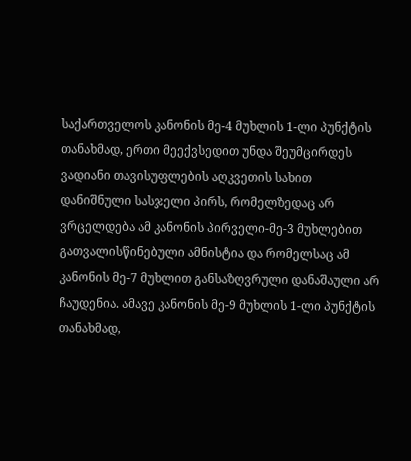საქართველოს კანონის მე-4 მუხლის 1-ლი პუნქტის თანახმად, ერთი მეექვსედით უნდა შეუმცირდეს ვადიანი თავისუფლების აღკვეთის სახით დანიშნული სასჯელი პირს, რომელზედაც არ ვრცელდება ამ კანონის პირველი-მე-3 მუხლებით გათვალისწინებული ამნისტია და რომელსაც ამ კანონის მე-7 მუხლით განსაზღვრული დანაშაული არ ჩაუდენია. ამავე კანონის მე-9 მუხლის 1-ლი პუნქტის თანახმად,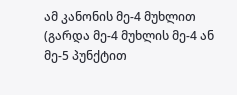ამ კანონის მე-4 მუხლით (გარდა მე-4 მუხლის მე-4 ან მე-5 პუნქტით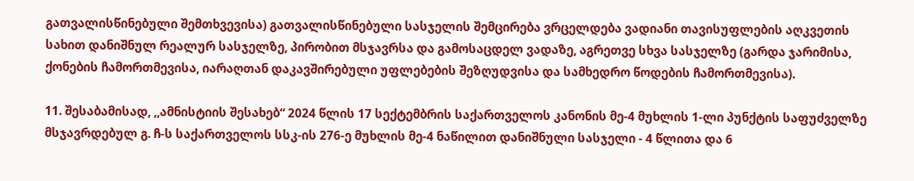გათვალისწინებული შემთხვევისა) გათვალისწინებული სასჯელის შემცირება ვრცელდება ვადიანი თავისუფლების აღკვეთის სახით დანიშნულ რეალურ სასჯელზე, პირობით მსჯავრსა და გამოსაცდელ ვადაზე, აგრეთვე სხვა სასჯელზე (გარდა ჯარიმისა, ქონების ჩამორთმევისა, იარაღთან დაკავშირებული უფლებების შეზღუდვისა და სამხედრო წოდების ჩამორთმევისა).

11. შესაბამისად, ,,ამნისტიის შესახებ“ 2024 წლის 17 სექტემბრის საქართველოს კანონის მე-4 მუხლის 1-ლი პუნქტის საფუძველზე მსჯავრდებულ გ. ჩ-ს საქართველოს სსკ-ის 276-ე მუხლის მე-4 ნაწილით დანიშნული სასჯელი - 4 წლითა და 6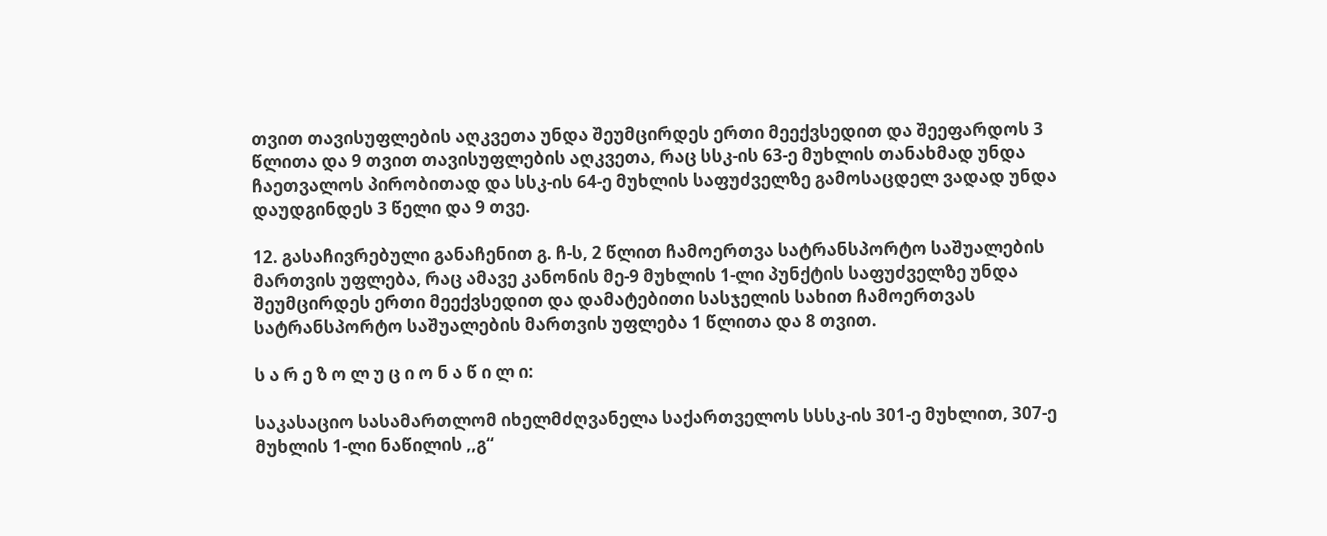თვით თავისუფლების აღკვეთა უნდა შეუმცირდეს ერთი მეექვსედით და შეეფარდოს 3 წლითა და 9 თვით თავისუფლების აღკვეთა, რაც სსკ-ის 63-ე მუხლის თანახმად უნდა ჩაეთვალოს პირობითად და სსკ-ის 64-ე მუხლის საფუძველზე გამოსაცდელ ვადად უნდა დაუდგინდეს 3 წელი და 9 თვე.

12. გასაჩივრებული განაჩენით გ. ჩ-ს, 2 წლით ჩამოერთვა სატრანსპორტო საშუალების მართვის უფლება, რაც ამავე კანონის მე-9 მუხლის 1-ლი პუნქტის საფუძველზე უნდა შეუმცირდეს ერთი მეექვსედით და დამატებითი სასჯელის სახით ჩამოერთვას სატრანსპორტო საშუალების მართვის უფლება 1 წლითა და 8 თვით.

ს ა რ ე ზ ო ლ უ ც ი ო ნ ა წ ი ლ ი:

საკასაციო სასამართლომ იხელმძღვანელა საქართველოს სსსკ-ის 301-ე მუხლით, 307-ე მუხლის 1-ლი ნაწილის ,,გ“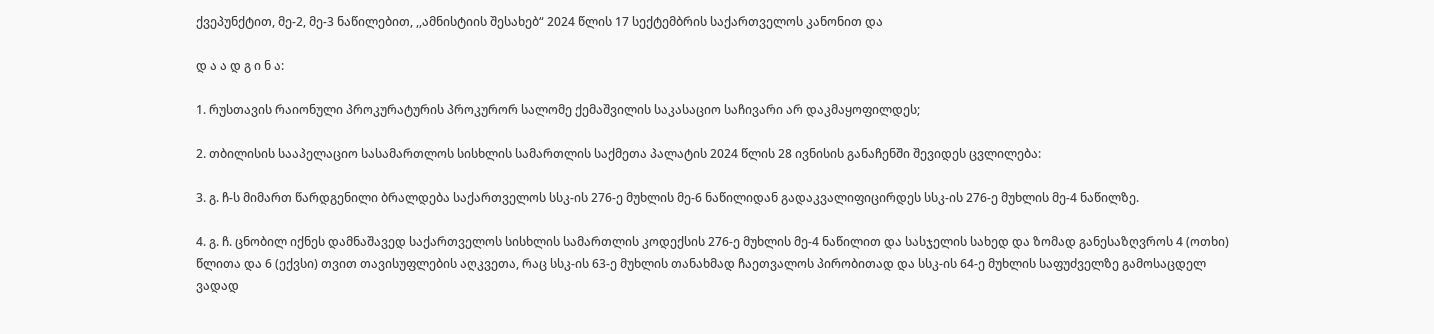ქვეპუნქტით, მე-2, მე-3 ნაწილებით, ,,ამნისტიის შესახებ“ 2024 წლის 17 სექტემბრის საქართველოს კანონით და

დ ა ა დ გ ი ნ ა:

1. რუსთავის რაიონული პროკურატურის პროკურორ სალომე ქემაშვილის საკასაციო საჩივარი არ დაკმაყოფილდეს;

2. თბილისის სააპელაციო სასამართლოს სისხლის სამართლის საქმეთა პალატის 2024 წლის 28 ივნისის განაჩენში შევიდეს ცვლილება:

3. გ. ჩ-ს მიმართ წარდგენილი ბრალდება საქართველოს სსკ-ის 276-ე მუხლის მე-6 ნაწილიდან გადაკვალიფიცირდეს სსკ-ის 276-ე მუხლის მე-4 ნაწილზე.

4. გ. ჩ. ცნობილ იქნეს დამნაშავედ საქართველოს სისხლის სამართლის კოდექსის 276-ე მუხლის მე-4 ნაწილით და სასჯელის სახედ და ზომად განესაზღვროს 4 (ოთხი) წლითა და 6 (ექვსი) თვით თავისუფლების აღკვეთა, რაც სსკ-ის 63-ე მუხლის თანახმად ჩაეთვალოს პირობითად და სსკ-ის 64-ე მუხლის საფუძველზე გამოსაცდელ ვადად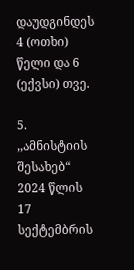დაუდგინდეს 4 (ოთხი) წელი და 6 (ექვსი) თვე.

5. ,,ამნისტიის შესახებ“ 2024 წლის 17 სექტემბრის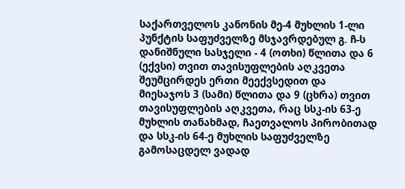საქართველოს კანონის მე-4 მუხლის 1-ლი პუნქტის საფუძველზე მსჯავრდებულ გ. ჩ-ს დანიშნული სასჯელი - 4 (ოთხი) წლითა და 6 (ექვსი) თვით თავისუფლების აღკვეთა შეუმცირდეს ერთი მეექვსედით და მიესაჯოს 3 (სამი) წლითა და 9 (ცხრა) თვით თავისუფლების აღკვეთა, რაც სსკ-ის 63-ე მუხლის თანახმად, ჩაეთვალოს პირობითად და სსკ-ის 64-ე მუხლის საფუძველზე გამოსაცდელ ვადად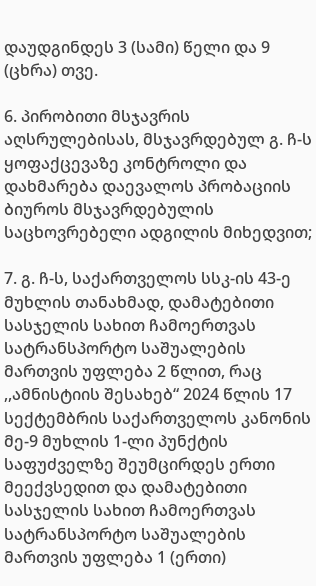დაუდგინდეს 3 (სამი) წელი და 9 (ცხრა) თვე.

6. პირობითი მსჯავრის აღსრულებისას, მსჯავრდებულ გ. ჩ-ს ყოფაქცევაზე კონტროლი და დახმარება დაევალოს პრობაციის ბიუროს მსჯავრდებულის საცხოვრებელი ადგილის მიხედვით;

7. გ. ჩ-ს, საქართველოს სსკ-ის 43-ე მუხლის თანახმად, დამატებითი სასჯელის სახით ჩამოერთვას სატრანსპორტო საშუალების მართვის უფლება 2 წლით, რაც ,,ამნისტიის შესახებ“ 2024 წლის 17 სექტემბრის საქართველოს კანონის მე-9 მუხლის 1-ლი პუნქტის საფუძველზე შეუმცირდეს ერთი მეექვსედით და დამატებითი სასჯელის სახით ჩამოერთვას სატრანსპორტო საშუალების მართვის უფლება 1 (ერთი)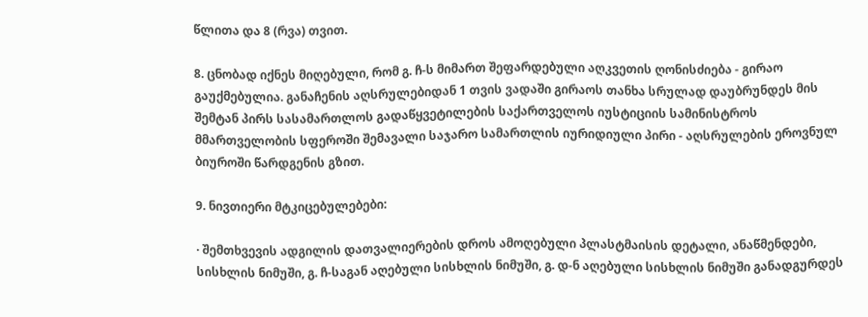წლითა და 8 (რვა) თვით.

8. ცნობად იქნეს მიღებული, რომ გ. ჩ-ს მიმართ შეფარდებული აღკვეთის ღონისძიება - გირაო გაუქმებულია. განაჩენის აღსრულებიდან 1 თვის ვადაში გირაოს თანხა სრულად დაუბრუნდეს მის შემტან პირს სასამართლოს გადაწყვეტილების საქართველოს იუსტიციის სამინისტროს მმართველობის სფეროში შემავალი საჯარო სამართლის იურიდიული პირი - აღსრულების ეროვნულ ბიუროში წარდგენის გზით.

9. ნივთიერი მტკიცებულებები:

· შემთხვევის ადგილის დათვალიერების დროს ამოღებული პლასტმაისის დეტალი, ანაწმენდები, სისხლის ნიმუში, გ. ჩ-საგან აღებული სისხლის ნიმუში, გ. დ-ნ აღებული სისხლის ნიმუში განადგურდეს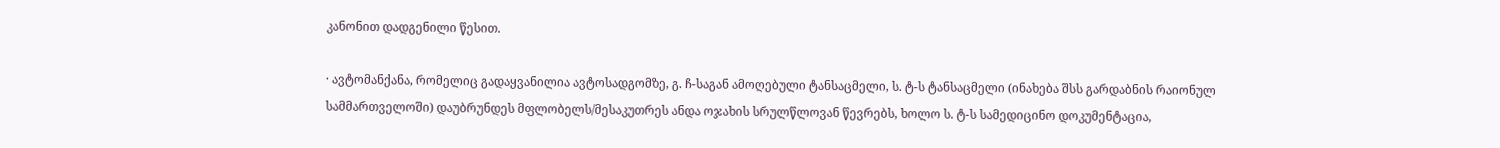კანონით დადგენილი წესით.

· ავტომანქანა, რომელიც გადაყვანილია ავტოსადგომზე, გ. ჩ-საგან ამოღებული ტანსაცმელი, ს. ტ-ს ტანსაცმელი (ინახება შსს გარდაბნის რაიონულ სამმართველოში) დაუბრუნდეს მფლობელს/მესაკუთრეს ანდა ოჯახის სრულწლოვან წევრებს, ხოლო ს. ტ-ს სამედიცინო დოკუმენტაცია,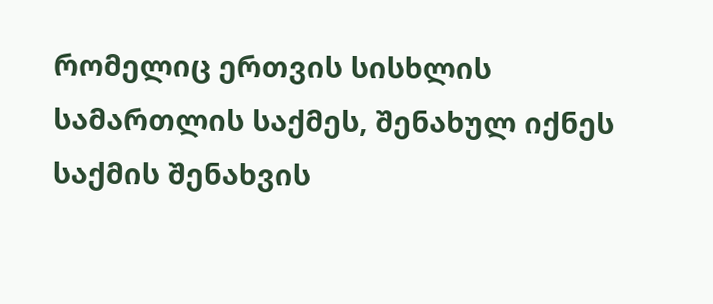რომელიც ერთვის სისხლის სამართლის საქმეს, შენახულ იქნეს საქმის შენახვის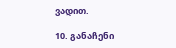ვადით.

10. განაჩენი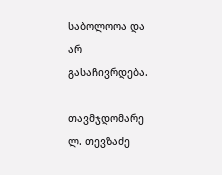საბოლოოა და არ გასაჩივრდება.

თავმჯდომარე ლ. თევზაძე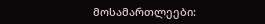მოსამართლეები: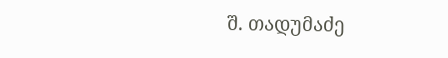შ. თადუმაძე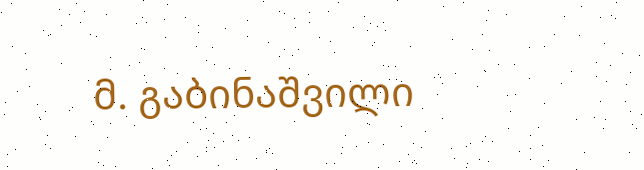მ. გაბინაშვილი